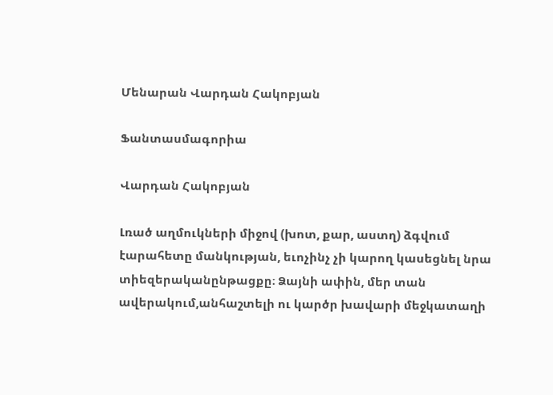Մենարան Վարդան Հակոբյան

Ֆանտասմագորիա

Վարդան Հակոբյան

Լռած աղմուկների միջով (խոտ, քար, աստղ) ձգվում էարահետը մանկության, եւոչինչ չի կարող կասեցնել նրա տիեզերականընթացքը։ Ձայնի ափին, մեր տան ավերակում,անհաշտելի ու կարծր խավարի մեջկատաղի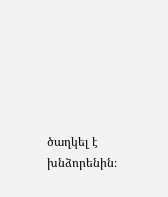ծաղկել է խնձորենին։